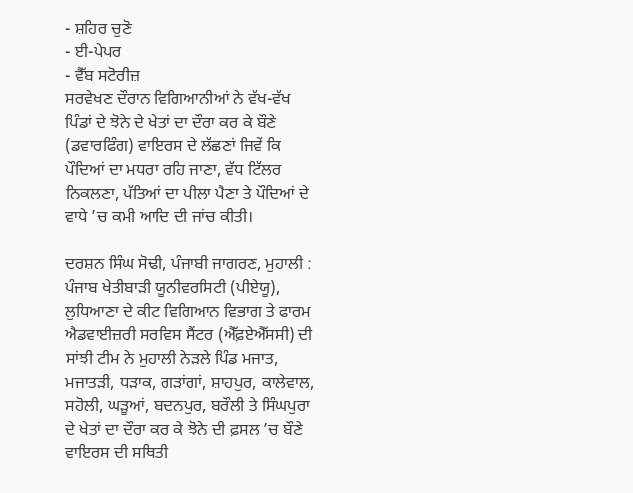- ਸ਼ਹਿਰ ਚੁਣੋ
- ਈ-ਪੇਪਰ
- ਵੈੱਬ ਸਟੋਰੀਜ਼
ਸਰਵੇਖਣ ਦੌਰਾਨ ਵਿਗਿਆਨੀਆਂ ਨੇ ਵੱਖ-ਵੱਖ ਪਿੰਡਾਂ ਦੇ ਝੋਨੇ ਦੇ ਖੇਤਾਂ ਦਾ ਦੌਰਾ ਕਰ ਕੇ ਬੌਣੇ (ਡਵਾਰਫਿੰਗ) ਵਾਇਰਸ ਦੇ ਲੱਛਣਾਂ ਜਿਵੇਂ ਕਿ ਪੌਦਿਆਂ ਦਾ ਮਧਰਾ ਰਹਿ ਜਾਣਾ, ਵੱਧ ਟਿੱਲਰ ਨਿਕਲਣਾ, ਪੱਤਿਆਂ ਦਾ ਪੀਲਾ ਪੈਣਾ ਤੇ ਪੌਦਿਆਂ ਦੇ ਵਾਧੇ ’ਚ ਕਮੀ ਆਦਿ ਦੀ ਜਾਂਚ ਕੀਤੀ।

ਦਰਸ਼ਨ ਸਿੰਘ ਸੋਢੀ, ਪੰਜਾਬੀ ਜਾਗਰਣ, ਮੁਹਾਲੀ : ਪੰਜਾਬ ਖੇਤੀਬਾੜੀ ਯੂਨੀਵਰਸਿਟੀ (ਪੀਏਯੂ), ਲੁਧਿਆਣਾ ਦੇ ਕੀਟ ਵਿਗਿਆਨ ਵਿਭਾਗ ਤੇ ਫਾਰਮ ਐਡਵਾਈਜ਼ਰੀ ਸਰਵਿਸ ਸੈਂਟਰ (ਐੱਫ਼ਏਐੱਸਸੀ) ਦੀ ਸਾਂਝੀ ਟੀਮ ਨੇ ਮੁਹਾਲੀ ਨੇੜਲੇ ਪਿੰਡ ਮਜਾਤ, ਮਜਾਤੜੀ, ਧੜਾਕ, ਗੜਾਂਗਾਂ, ਸ਼ਾਹਪੁਰ, ਕਾਲੇਵਾਲ, ਸਹੋਲੀ, ਘੜੂਆਂ, ਬਦਨਪੁਰ, ਬਰੌਲੀ ਤੇ ਸਿੰਘਪੁਰਾ ਦੇ ਖੇਤਾਂ ਦਾ ਦੌਰਾ ਕਰ ਕੇ ਝੋਨੇ ਦੀ ਫ਼ਸਲ ’ਚ ਬੌਣੇ ਵਾਇਰਸ ਦੀ ਸਥਿਤੀ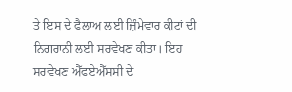ਤੇ ਇਸ ਦੇ ਫੈਲਾਅ ਲਈ ਜ਼ਿੰਮੇਵਾਰ ਕੀਟਾਂ ਦੀ ਨਿਗਰਾਨੀ ਲਈ ਸਰਵੇਖਣ ਕੀਤਾ। ਇਹ ਸਰਵੇਖਣ ਐੱਫਏਐੱਸਸੀ ਦੇ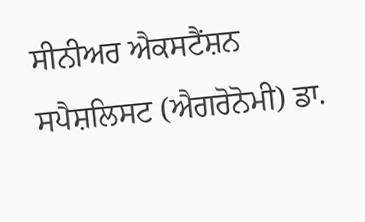ਸੀਨੀਅਰ ਐਕਸਟੈਂਸ਼ਨ ਸਪੈਸ਼ਲਿਸਟ (ਐਗਰੋਨੋਮੀ) ਡਾ.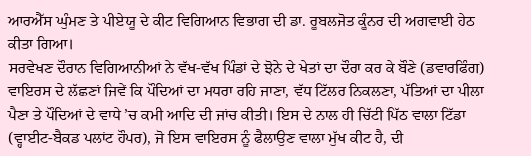ਆਰਐੱਸ ਘੁੰਮਣ ਤੇ ਪੀਏਯੂ ਦੇ ਕੀਟ ਵਿਗਿਆਨ ਵਿਭਾਗ ਦੀ ਡਾ. ਰੂਬਲਜੋਤ ਕੂੰਨਰ ਦੀ ਅਗਵਾਈ ਹੇਠ ਕੀਤਾ ਗਿਆ।
ਸਰਵੇਖਣ ਦੌਰਾਨ ਵਿਗਿਆਨੀਆਂ ਨੇ ਵੱਖ-ਵੱਖ ਪਿੰਡਾਂ ਦੇ ਝੋਨੇ ਦੇ ਖੇਤਾਂ ਦਾ ਦੌਰਾ ਕਰ ਕੇ ਬੌਣੇ (ਡਵਾਰਫਿੰਗ) ਵਾਇਰਸ ਦੇ ਲੱਛਣਾਂ ਜਿਵੇਂ ਕਿ ਪੌਦਿਆਂ ਦਾ ਮਧਰਾ ਰਹਿ ਜਾਣਾ, ਵੱਧ ਟਿੱਲਰ ਨਿਕਲਣਾ, ਪੱਤਿਆਂ ਦਾ ਪੀਲਾ ਪੈਣਾ ਤੇ ਪੌਦਿਆਂ ਦੇ ਵਾਧੇ ’ਚ ਕਮੀ ਆਦਿ ਦੀ ਜਾਂਚ ਕੀਤੀ। ਇਸ ਦੇ ਨਾਲ ਹੀ ਚਿੱਟੀ ਪਿੱਠ ਵਾਲਾ ਟਿੱਡਾ (ਵ੍ਹਾਈਟ-ਬੈਕਡ ਪਲਾਂਟ ਹੌਪਰ), ਜੋ ਇਸ ਵਾਇਰਸ ਨੂੰ ਫੈਲਾਉਣ ਵਾਲਾ ਮੁੱਖ ਕੀਟ ਹੈ, ਦੀ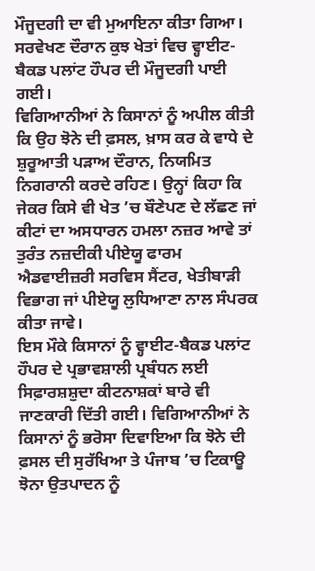ਮੌਜੂਦਗੀ ਦਾ ਵੀ ਮੁਆਇਨਾ ਕੀਤਾ ਗਿਆ। ਸਰਵੇਖਣ ਦੌਰਾਨ ਕੁਝ ਖੇਤਾਂ ਵਿਚ ਵ੍ਹਾਈਟ-ਬੈਕਡ ਪਲਾਂਟ ਹੌਪਰ ਦੀ ਮੌਜੂਦਗੀ ਪਾਈ ਗਈ।
ਵਿਗਿਆਨੀਆਂ ਨੇ ਕਿਸਾਨਾਂ ਨੂੰ ਅਪੀਲ ਕੀਤੀ ਕਿ ਉਹ ਝੋਨੇ ਦੀ ਫ਼ਸਲ, ਖ਼ਾਸ ਕਰ ਕੇ ਵਾਧੇ ਦੇ ਸ਼ੁਰੂਆਤੀ ਪੜਾਅ ਦੌਰਾਨ, ਨਿਯਮਿਤ ਨਿਗਰਾਨੀ ਕਰਦੇ ਰਹਿਣ। ਉਨ੍ਹਾਂ ਕਿਹਾ ਕਿ ਜੇਕਰ ਕਿਸੇ ਵੀ ਖੇਤ ’ਚ ਬੌਣੇਪਣ ਦੇ ਲੱਛਣ ਜਾਂ ਕੀਟਾਂ ਦਾ ਅਸਧਾਰਨ ਹਮਲਾ ਨਜ਼ਰ ਆਵੇ ਤਾਂ ਤੁਰੰਤ ਨਜ਼ਦੀਕੀ ਪੀਏਯੂ ਫਾਰਮ ਐਡਵਾਈਜ਼ਰੀ ਸਰਵਿਸ ਸੈਂਟਰ, ਖੇਤੀਬਾੜੀ ਵਿਭਾਗ ਜਾਂ ਪੀਏਯੂ ਲੁਧਿਆਣਾ ਨਾਲ ਸੰਪਰਕ ਕੀਤਾ ਜਾਵੇ।
ਇਸ ਮੌਕੇ ਕਿਸਾਨਾਂ ਨੂੰ ਵ੍ਹਾਈਟ-ਬੈਕਡ ਪਲਾਂਟ ਹੌਪਰ ਦੇ ਪ੍ਰਭਾਵਸ਼ਾਲੀ ਪ੍ਰਬੰਧਨ ਲਈ ਸਿਫ਼ਾਰਸ਼ਸ਼ੁਦਾ ਕੀਟਨਾਸ਼ਕਾਂ ਬਾਰੇ ਵੀ ਜਾਣਕਾਰੀ ਦਿੱਤੀ ਗਈ। ਵਿਗਿਆਨੀਆਂ ਨੇ ਕਿਸਾਨਾਂ ਨੂੰ ਭਰੋਸਾ ਦਿਵਾਇਆ ਕਿ ਝੋਨੇ ਦੀ ਫ਼ਸਲ ਦੀ ਸੁਰੱਖਿਆ ਤੇ ਪੰਜਾਬ ’ਚ ਟਿਕਾਊ ਝੋਨਾ ਉਤਪਾਦਨ ਨੂੰ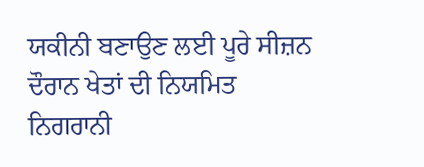ਯਕੀਨੀ ਬਣਾਉਣ ਲਈ ਪੂਰੇ ਸੀਜ਼ਨ ਦੌਰਾਨ ਖੇਤਾਂ ਦੀ ਨਿਯਮਿਤ ਨਿਗਰਾਨੀ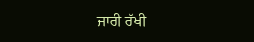ਜਾਰੀ ਰੱਖੀ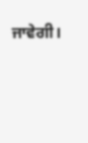ਜਾਵੇਗੀ।